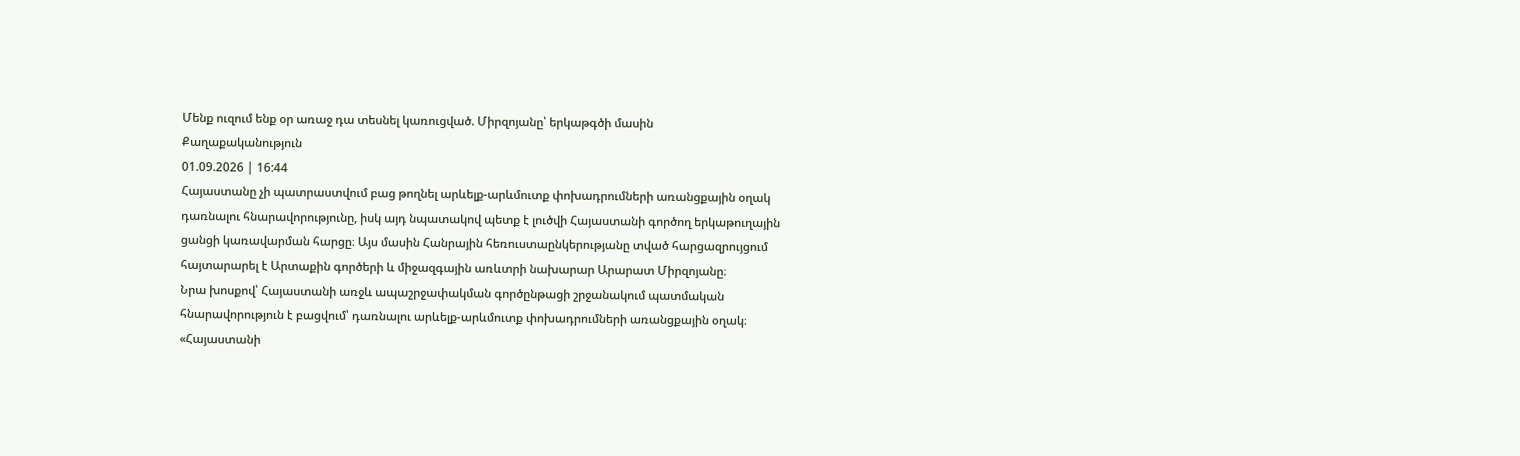Մենք ուզում ենք օր առաջ դա տեսնել կառուցված. Միրզոյանը՝ երկաթգծի մասին
Քաղաքականություն
01.09.2026 | 16:44
Հայաստանը չի պատրաստվում բաց թողնել արևելք-արևմուտք փոխադրումների առանցքային օղակ դառնալու հնարավորությունը, իսկ այդ նպատակով պետք է լուծվի Հայաստանի գործող երկաթուղային ցանցի կառավարման հարցը։ Այս մասին Հանրային հեռուստաընկերությանը տված հարցազրույցում հայտարարել է Արտաքին գործերի և միջազգային առևտրի նախարար Արարատ Միրզոյանը։
Նրա խոսքով՝ Հայաստանի առջև ապաշրջափակման գործընթացի շրջանակում պատմական հնարավորություն է բացվում՝ դառնալու արևելք-արևմուտք փոխադրումների առանցքային օղակ։
«Հայաստանի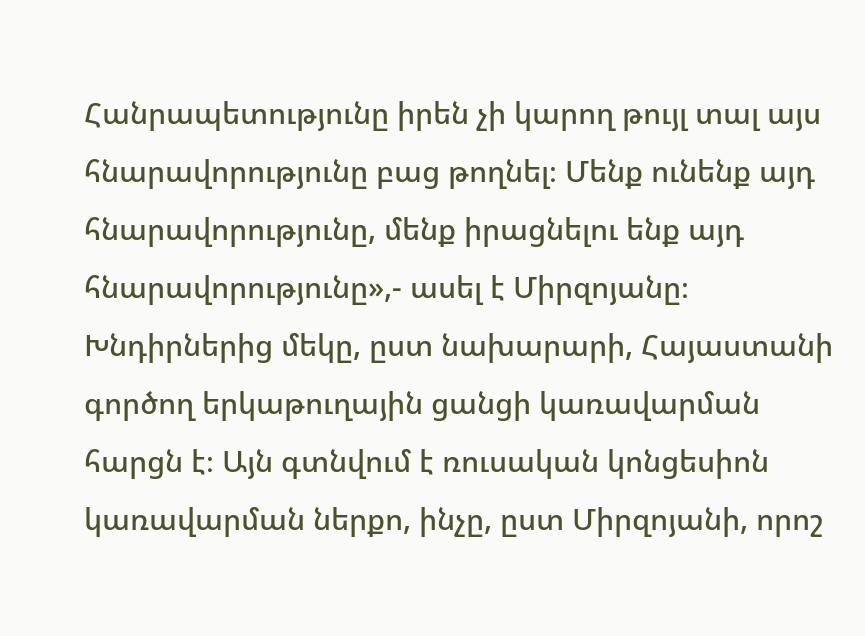Հանրապետությունը իրեն չի կարող թույլ տալ այս հնարավորությունը բաց թողնել։ Մենք ունենք այդ հնարավորությունը, մենք իրացնելու ենք այդ հնարավորությունը»,- ասել է Միրզոյանը։
Խնդիրներից մեկը, ըստ նախարարի, Հայաստանի գործող երկաթուղային ցանցի կառավարման հարցն է։ Այն գտնվում է ռուսական կոնցեսիոն կառավարման ներքո, ինչը, ըստ Միրզոյանի, որոշ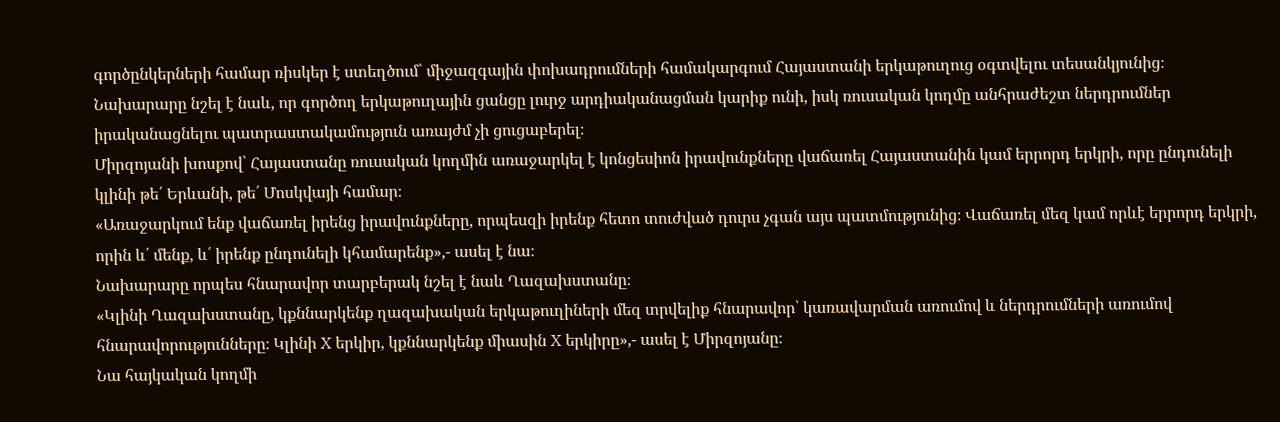գործընկերների համար ռիսկեր է ստեղծում՝ միջազգային փոխադրումների համակարգում Հայաստանի երկաթուղուց օգտվելու տեսանկյունից։ Նախարարը նշել է նաև, որ գործող երկաթուղային ցանցը լուրջ արդիականացման կարիք ունի, իսկ ռուսական կողմը անհրաժեշտ ներդրումներ իրականացնելու պատրաստակամություն առայժմ չի ցուցաբերել։
Միրզոյանի խոսքով՝ Հայաստանը ռուսական կողմին առաջարկել է կոնցեսիոն իրավունքները վաճառել Հայաստանին կամ երրորդ երկրի, որը ընդունելի կլինի թե՛ Երևանի, թե՛ Մոսկվայի համար։
«Առաջարկում ենք վաճառել իրենց իրավունքները, որպեսզի իրենք հետո տուժված դուրս չգան այս պատմությունից։ Վաճառել մեզ կամ որևէ երրորդ երկրի, որին և՛ մենք, և՛ իրենք ընդունելի կհամարենք»,- ասել է նա։
Նախարարը որպես հնարավոր տարբերակ նշել է նաև Ղազախստանը։
«Կլինի Ղազախստանը, կքննարկենք ղազախական երկաթուղիների մեզ տրվելիք հնարավոր՝ կառավարման առումով և ներդրումների առումով հնարավորությունները։ Կլինի X երկիր, կքննարկենք միասին X երկիրը»,- ասել է Միրզոյանը։
Նա հայկական կողմի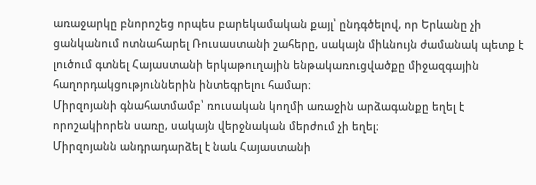առաջարկը բնորոշեց որպես բարեկամական քայլ՝ ընդգծելով, որ Երևանը չի ցանկանում ոտնահարել Ռուսաստանի շահերը, սակայն միևնույն ժամանակ պետք է լուծում գտնել Հայաստանի երկաթուղային ենթակառուցվածքը միջազգային հաղորդակցություններին ինտեգրելու համար։
Միրզոյանի գնահատմամբ՝ ռուսական կողմի առաջին արձագանքը եղել է որոշակիորեն սառը, սակայն վերջնական մերժում չի եղել։
Միրզոյանն անդրադարձել է նաև Հայաստանի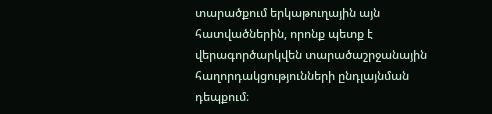տարածքում երկաթուղային այն հատվածներին, որոնք պետք է վերագործարկվեն տարածաշրջանային հաղորդակցությունների ընդլայնման դեպքում։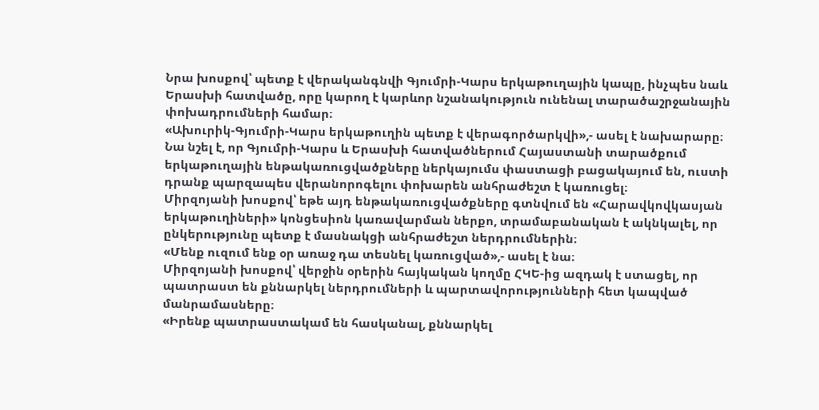Նրա խոսքով՝ պետք է վերականգնվի Գյումրի-Կարս երկաթուղային կապը, ինչպես նաև Երասխի հատվածը, որը կարող է կարևոր նշանակություն ունենալ տարածաշրջանային փոխադրումների համար։
«Ախուրիկ-Գյումրի-Կարս երկաթուղին պետք է վերագործարկվի»,- ասել է նախարարը։
Նա նշել է, որ Գյումրի-Կարս և Երասխի հատվածներում Հայաստանի տարածքում երկաթուղային ենթակառուցվածքները ներկայումս փաստացի բացակայում են, ուստի դրանք պարզապես վերանորոգելու փոխարեն անհրաժեշտ է կառուցել։
Միրզոյանի խոսքով՝ եթե այդ ենթակառուցվածքները գտնվում են «Հարավկովկասյան երկաթուղիների» կոնցեսիոն կառավարման ներքո, տրամաբանական է ակնկալել, որ ընկերությունը պետք է մասնակցի անհրաժեշտ ներդրումներին։
«Մենք ուզում ենք օր առաջ դա տեսնել կառուցված»,- ասել է նա։
Միրզոյանի խոսքով՝ վերջին օրերին հայկական կողմը ՀԿԵ-ից ազդակ է ստացել, որ պատրաստ են քննարկել ներդրումների և պարտավորությունների հետ կապված մանրամասները։
«Իրենք պատրաստակամ են հասկանալ, քննարկել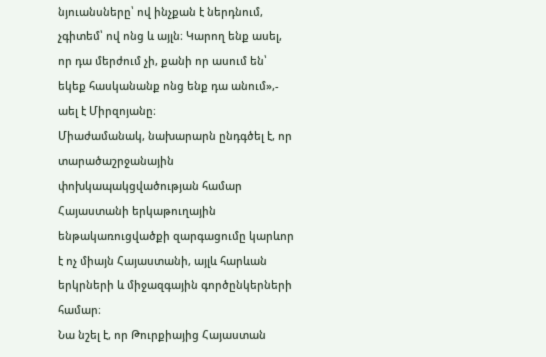նյուանսները՝ ով ինչքան է ներդնում, չգիտեմ՝ ով ոնց և այլն։ Կարող ենք ասել, որ դա մերժում չի, քանի որ ասում են՝ եկեք հասկանանք ոնց ենք դա անում»,- աել է Միրզոյանը։
Միաժամանակ, նախարարն ընդգծել է, որ տարածաշրջանային փոխկապակցվածության համար Հայաստանի երկաթուղային ենթակառուցվածքի զարգացումը կարևոր է ոչ միայն Հայաստանի, այլև հարևան երկրների և միջազգային գործընկերների համար։
Նա նշել է, որ Թուրքիայից Հայաստան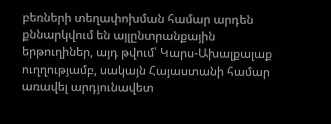բեռների տեղափոխման համար արդեն քննարկվում են այլընտրանքային երթուղիներ, այդ թվում՝ Կարս-Ախալքալաք ուղղությամբ, սակայն Հայաստանի համար առավել արդյունավետ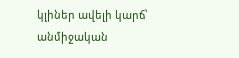կլիներ ավելի կարճ՝ անմիջական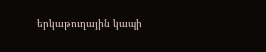երկաթուղային կապի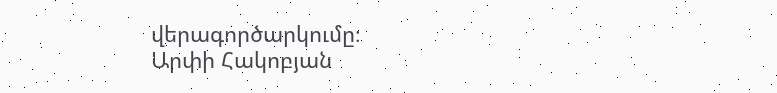վերագործարկումը։
Արփի Հակոբյան